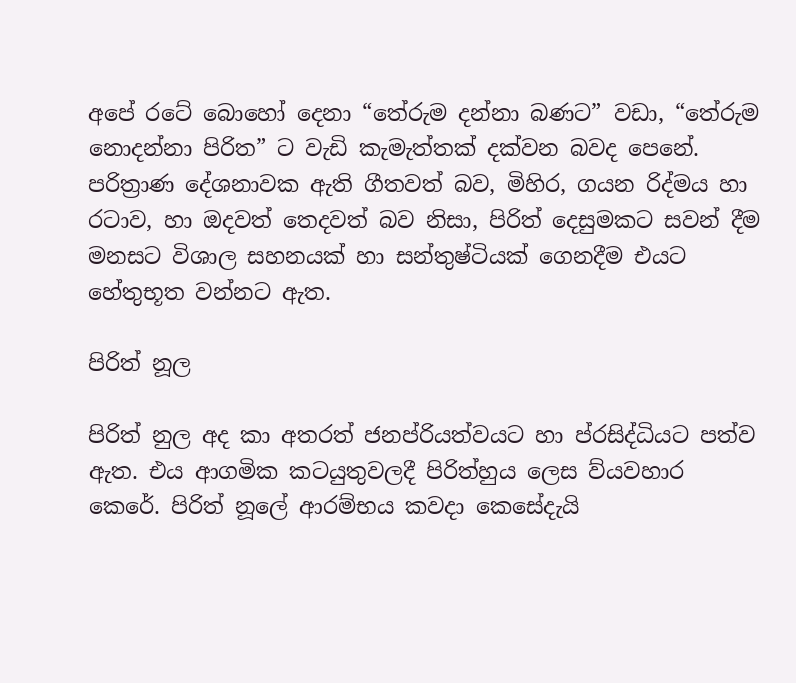අපේ රටේ බොහෝ දෙනා “තේරුම දන්නා බණට” වඩා, “තේරුම නොදන්නා පිරිත” ට වැඩි කැමැත්තක් දක්වන බවද පෙනේ. පරිත්‍රාණ දේශනාවක ඇති ගීතවත් බව, මිහිර, ගයන රිද්මය හා රටාව, හා ඔදවත් තෙදවත් බව නිසා, පිරිත් දෙසුමකට සවන් දීම මනසට විශාල සහනයක් හා සන්තුෂ්ටියක් ගෙනදීම එයට හේතුභූත වන්නට ඇත.

පිරිත් නූල

පිරිත් නුල අද කා අතරත් ජනප්රියත්වයට හා ප්රසිද්ධියට පත්ව ඇත. එය ආගමික කටයුතුවලදී පිරිත්හුය ලෙස ව්යවහාර කෙරේ. පිරිත් නූලේ ආරම්භය කවදා කෙසේදැයි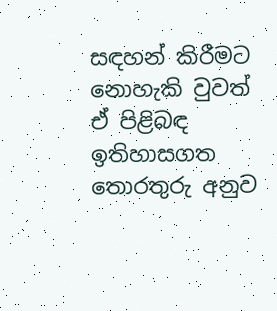සඳහන් කිරීමට නොහැකි වුවත් ඒ පිළිබඳ ඉතිහාසගත තොරතුරු අනුව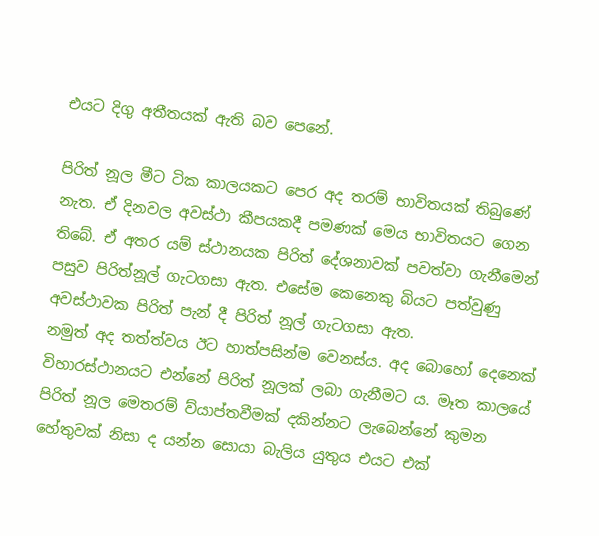එයට දිගු අතීතයක් ඇති බව පෙනේ.

පිරිත් නූල මීට ටික කාලයකට පෙර අද තරම් භාවිතයක් තිබුණේ නැත. ඒ දිනවල අවස්ථා කීපයකදී පමණක් මෙය භාවිතයට ගෙන තිබේ. ඒ අතර යම් ස්ථානයක පිරිත් දේශනාවක් පවත්වා ගැනීමෙන් පසුව පිරිත්නූල් ගැටගසා ඇත. එසේම කෙනෙකු බියට පත්වුණු අවස්ථාවක පිරිත් පැන් දී පිරිත් නූල් ගැටගසා ඇත.
නමුත් අද තත්ත්වය ඊට හාත්පසින්ම වෙනස්ය. අද බොහෝ දෙනෙක් විහාරස්ථානයට එන්නේ පිරිත් නූලක් ලබා ගැනීමට ය. මෑත කාලයේ පිරිත් නූල මෙතරම් ව්යාප්තවීමක් දකින්නට ලැබෙන්නේ කුමන හේතුවක් නිසා ද යන්න සොයා බැලිය යුතුය එයට එක්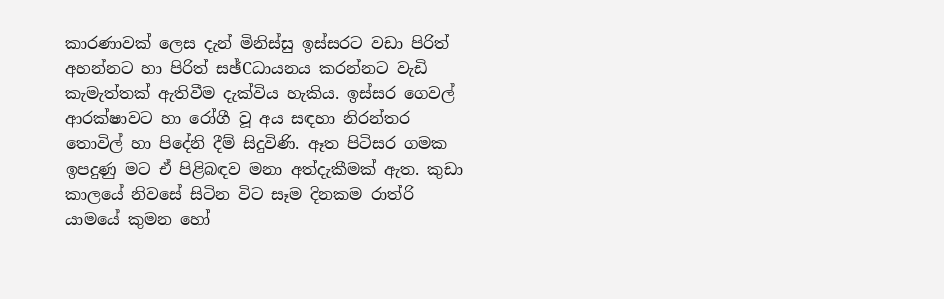කාරණාවක් ලෙස දැන් මිනිස්සු ඉස්සරට වඩා පිරිත් අහන්නට හා පිරිත් සඡ්Cධායනය කරන්නට වැඩි කැමැත්තක් ඇතිවීම දැක්විය හැකිය. ඉස්සර ගෙවල් ආරක්ෂාවට හා රෝගී වූ අය සඳහා නිරන්තර තොවිල් හා පිදේනි දීම් සිදුවිණි. ඈත පිටිසර ගමක ඉපදුණු මට ඒ පිළිබඳව මනා අත්දැකීමක් ඇත. කුඩා කාලයේ නිවසේ සිටින විට සෑම දිනකම රාත්රි යාමයේ කුමන හෝ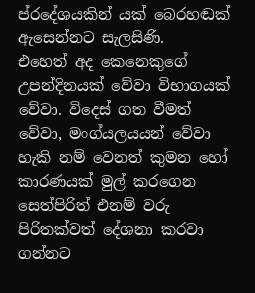ප්රදේශයකින් යක් බෙරහඬක් ඇසෙන්නට සැලසිණි.
එහෙත් අද කෙනෙකුගේ උපන්දිනයක් වේවා විභාගයක් වේවා. විදෙස් ගත වීමත් වේවා, මංග්යලයයන් වේවා හැකි නම් වෙනත් කුමන හෝ කාරණයක් මුල් කරගෙන සෙත්පිරිත් එනම් වරු පිරිතක්වත් දේශනා කරවා ගන්නට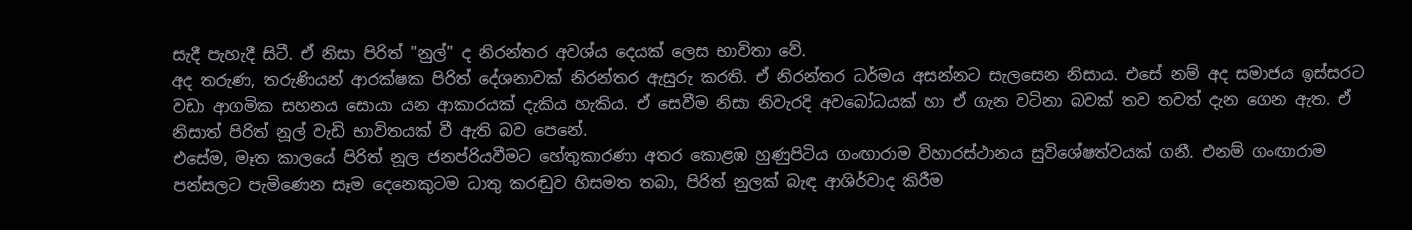සැදී පැහැදී සිටී. ඒ නිසා පිරිත් "නුල්" ද නිරන්තර අවශ්ය දෙයක් ලෙස භාවිතා වේ.
අද තරුණ, තරුණියන් ආරක්ෂක පිරිත් දේශනාවක් නිරන්තර ඇසුරු කරති. ඒ නිරන්තර ධර්මය අසන්නට සැලසෙන නිසාය. එසේ නම් අද සමාජය ඉස්සරට වඩා ආගමික සහනය සොයා යන ආකාරයක් දැකිය හැකිය. ඒ සෙවීම නිසා නිවැරදි අවබෝධයක් හා ඒ ගැන වටිනා බවක් තව තවත් දැන ගෙන ඇත. ඒ නිසාත් පිරිත් නූල් වැඩි භාවිතයක් වී ඇති බව පෙනේ.
එසේම, මෑත කාලයේ පිරිත් නූල ජනප්රියවීමට හේතුකාරණා අතර කොළඹ හුණුපිටිය ගංඟාරාම විහාරස්ථානය සුවිශේෂත්වයක් ගනී. එනම් ගංඟාරාම පන්සලට පැමිණෙන සෑම දෙනෙකුටම ධාතු කරඬුව හිසමත තබා, පිරිත් නුලක් බැඳ ආශිර්වාද කිරීම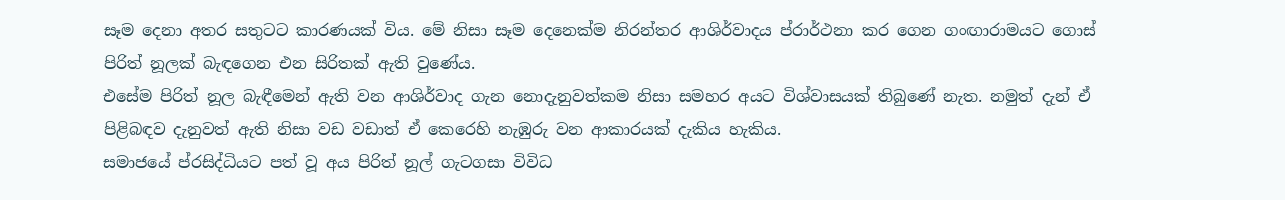සෑම දෙනා අතර සතුටට කාරණයක් විය. මේ නිසා සෑම දෙනෙක්ම නිරන්තර ආශිර්වාදය ප්රාර්ථනා කර ගෙන ගංඟාරාමයට ගොස් පිරිත් නූලක් බැඳගෙන එන සිරිතක් ඇති වුණේය.
එසේම පිරිත් නූල බැඳීමෙන් ඇති වන ආශිර්වාද ගැන නොදැනුවත්කම නිසා සමහර අයට විශ්වාසයක් තිබුණේ නැත. නමුත් දැන් ඒ පිළිබඳව දැනුවත් ඇති නිසා වඩ වඩාත් ඒ කෙරෙහි නැඹුරු වන ආකාරයක් දැකිය හැකිය.
සමාජයේ ප්රසිද්ධියට පත් වූ අය පිරිත් නූල් ගැටගසා විවිධ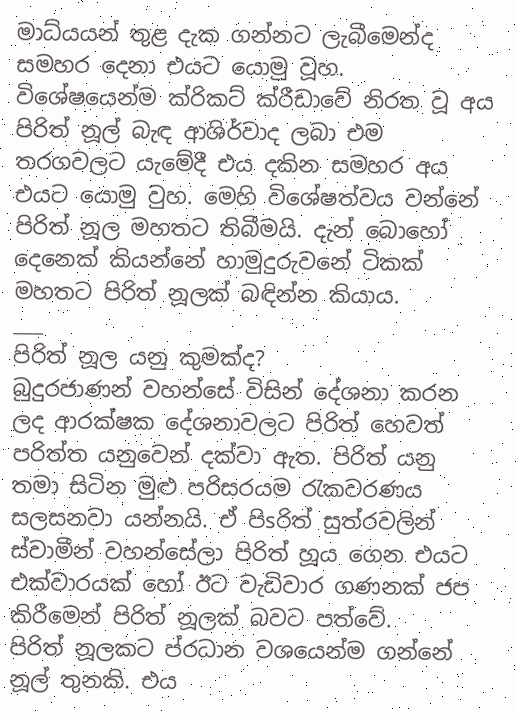මාධ්යයන් තුළ දැක ගන්නට ලැබීමෙන්ද සමහර දෙනා එයට යොමු වූහ. විශේෂයෙන්ම ක්රිකට් ක්රීඩාවේ නිරත වූ අය පිරිත් නූල් බැඳ ආශිර්වාද ලබා එම තරගවලට යැමේදී එය දකින සමහර අය එයට යොමු වුහ. මෙහි විශේෂත්වය වන්නේ පිරිත් නූල මහතට තිබීමයි. දැන් බොහෝ දෙනෙක් කියන්නේ හාමුදුරුවනේ ටිකක් මහතට පිරිත් නූලක් බඳින්න කියාය.
___
පිරිත් නූල යනු කුමක්ද?
බුදුරජාණන් වහන්සේ විසින් දේශනා කරන ලද ආරක්ෂක දේශනාවලට පිරිත් හෙවත් පරිත්ත යනුවෙන් දක්වා ඇත. පිරිත් යනු තමා සිටින මුළු පරිසරයම රැකවරණය සලසනවා යන්නයි. ඒ පිsරිත් සුත්රවලින් ස්වාමීන් වහන්සේලා පිරිත් හූය ගෙන එයට එක්වාරයක් හෝ ඊට වැඩිවාර ගණනක් ජප කිරීමෙන් පිරිත් නූලක් බවට පත්වේ.
පිරිත් නූලකට ප්රධාන වශයෙන්ම ගන්නේ නූල් තුනකි. එය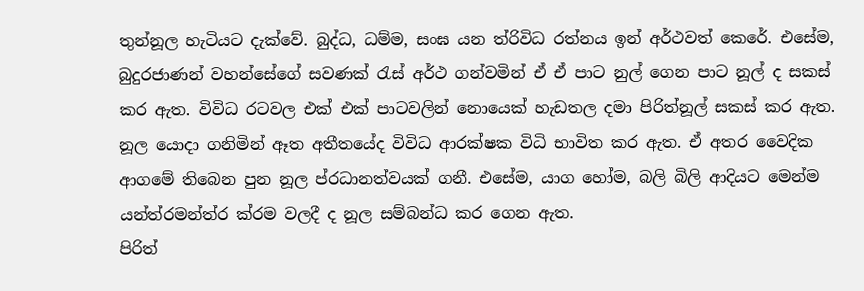තුන්නූල හැටියට දැක්වේ. බුද්ධ, ධම්ම, සංඝ යන ත්රිවිධ රත්නය ඉන් අර්ථවත් කෙරේ. එසේම, බුදුරජාණන් වහන්සේගේ සවණක් රැස් අර්ථ ගන්වමින් ඒ ඒ පාට නුල් ගෙන පාට නූල් ද සකස් කර ඇත. විවිධ රටවල එක් එක් පාටවලින් නොයෙක් හැඩතල දමා පිරිත්නූල් සකස් කර ඇත.
නූල යොදා ගනිමින් ඈත අතීතයේද විවිධ ආරක්ෂක විධි භාවිත කර ඇත. ඒ අතර වෛදික ආගමේ තිබෙන පුන නූල ප්රධානත්වයක් ගනී. එසේම, යාග හෝම, බලි බිලි ආදියට මෙන්ම යන්ත්රමන්ත්ර ක්රම වලදී ද නූල සම්බන්ධ කර ගෙන ඇත.
පිරිත්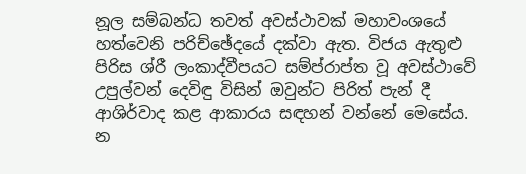නූල සම්බන්ධ තවත් අවස්ථාවක් මහාවංශයේ හත්වෙනි පරිච්ඡේදයේ දක්වා ඇත. විජය ඇතුළු පිරිස ශ්රී ලංකාද්වීපයට සම්ප්රාප්ත වූ අවස්ථාවේ උපුල්වන් දෙවිඳු විසින් ඔවුන්ට පිරිත් පැන් දී ආශිර්වාද කළ ආකාරය සඳහන් වන්නේ මෙසේය.
න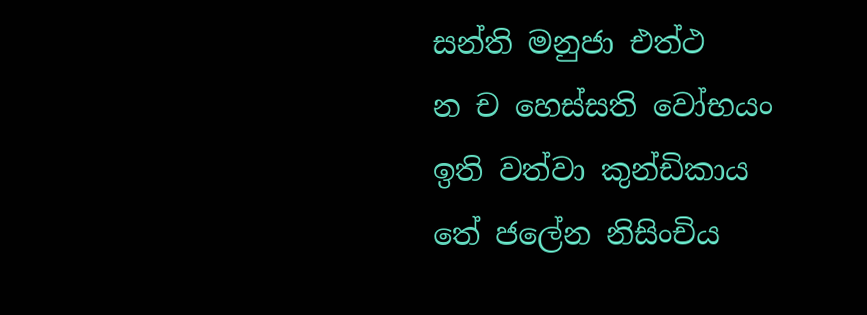සන්ති මනුජා එත්ථ
න ච හෙස්සති වෝභයං
ඉති වත්වා කුන්ඩිකාය
තේ ජලේන නිසිංචිය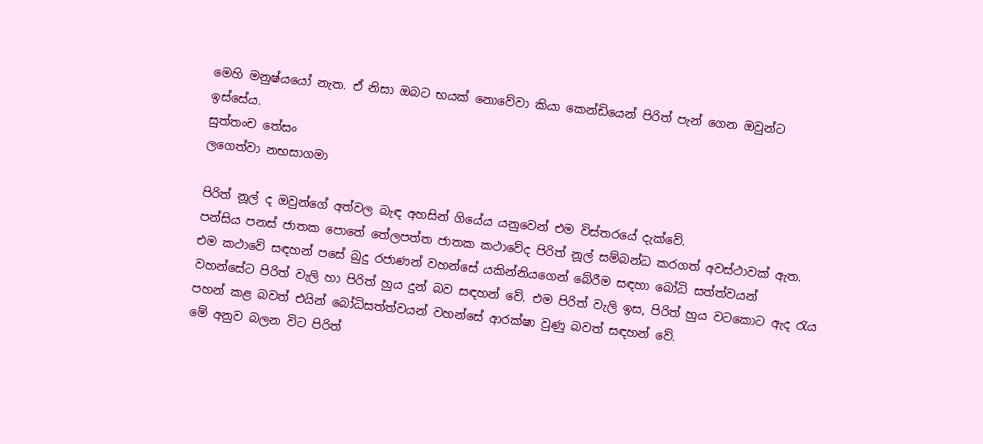මෙහි මනුෂ්යයෝ නැත. ඒ නිසා ඔබට භයක් නොවේවා කියා කෙන්ඩියෙන් පිරිත් පැන් ගෙන ඔවුන්ට ඉස්සේය.
සුත්තංච තේසං
ලගෙත්වා නභසාගමා

පිරිත් නූල් ද ඔවුන්ගේ අත්වල බැඳ අහසින් ගියේය යනුවෙන් එම විස්තරයේ දැක්වේ.
පන්සිය පනස් ජාතක පොතේ තේලපත්ත ජාතක කථාවේද පිරිත් නූල් සම්බන්ධ කරගත් අවස්ථාවක් ඇත. එම කථාවේ සඳහන් පසේ බුදු රජාණන් වහන්සේ යකින්නියගෙන් බේරීම සඳහා බෝධි සත්ත්වයන් වහන්සේට පිරිත් වැලි හා පිරිත් හුය දුන් බව සඳහන් වේ. එම පිරිත් වැලි ඉස, පිරිත් හුය වටකොට ඇද රැය පහන් කළ බවත් එයින් බෝධිසත්ත්වයන් වහන්සේ ආරක්ෂා වුණු බවත් සඳහන් වේ.
මේ අනුව බලන විට පිරිත්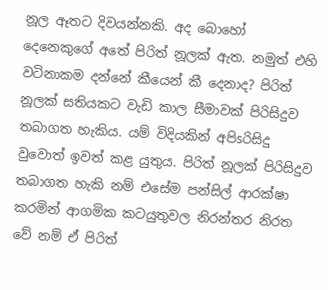නූල ඈතට දිවයන්නකි. අද බොහෝ දෙනෙකුගේ අතේ පිරිත් නූලක් ඇත. නමුත් එහි වටිනාකම දන්නේ කීයෙන් කී දෙනාද? පිරිත් නූලක් සතියකට වැඩි කාල සීමාවක් පිරිසිදුව තබාගත හැකිය. යම් විදියකින් අපිsරිසිදු වුවොත් ඉවත් කළ යුතුය. පිරිත් නූලක් පිරිසිදුව තබාගත හැකි නම් එසේම පන්සිල් ආරක්ෂා කරමින් ආගමික කටයුතුවල නිරන්තර නිරත වේ නම් ඒ පිරිත්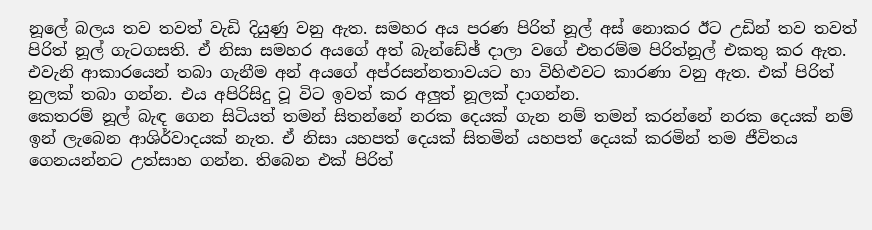නූලේ බලය තව තවත් වැඩි දියුණු වනු ඇත. සමහර අය පරණ පිරිත් නූල් අස් නොකර ඊට උඩින් තව තවත් පිරිත් නූල් ගැටගසති. ඒ නිසා සමහර අයගේ අත් බැන්ඩේඡ් දාලා වගේ එතරම්ම පිරිත්නූල් එකතු කර ඇත. එවැනි ආකාරයෙන් තබා ගැනීම අන් අයගේ අප්රසන්නතාවයට හා විහිළුවට කාරණා වනු ඇත. එක් පිරිත් නුලක් තබා ගන්න. එය අපිරිසිදු වූ විට ඉවත් කර අලුත් නූලක් දාගන්න.
කෙතරම් නූල් බැඳ ගෙන සිටියත් තමන් සිතන්නේ නරක දෙයක් ගැන නම් තමන් කරන්නේ නරක දෙයක් නම් ඉන් ලැබෙන ආශිර්වාදයක් නැත. ඒ නිසා යහපත් දෙයක් සිතමින් යහපත් දෙයක් කරමින් තම ජීවිතය ගෙනයන්නට උත්සාහ ගන්න. තිබෙන එක් පිරිත්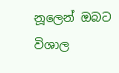නූලෙන් ඔබට විශාල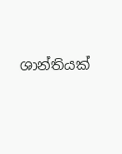ශාන්තියක්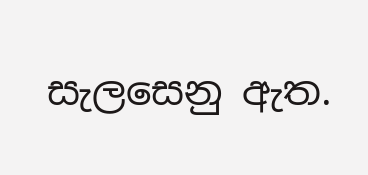සැලසෙනු ඇත.